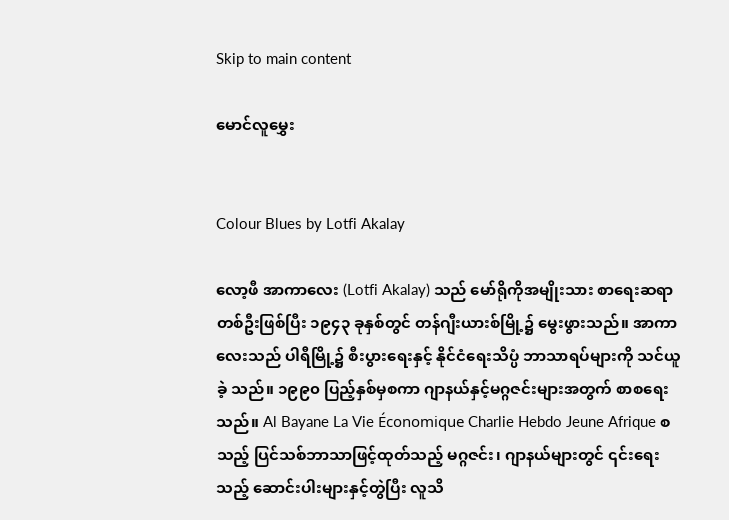Skip to main content

မောင်လူမွှေး


Colour Blues by Lotfi Akalay

လော့ဖီ အာကာလေး (Lotfi Akalay) သည် မော်ရိုကိုအမျိုးသား စာရေးဆရာတစ်ဦးဖြစ်ပြီး ၁၉၄၃ ခုနှစ်တွင် တန်ဂျီးယားစ်မြို့၌ မွေးဖွားသည်။ အာကာလေးသည် ပါရီမြို့၌ စီးပွားရေးနှင့် နိုင်ငံရေးသိပ္ပံ ဘာသာရပ်များကို သင်ယူခဲ့ သည်။ ၁၉၉၀ ပြည့်နှစ်မှစကာ ဂျာနယ်နှင့်မဂ္ဂဇင်းများအတွက် စာစရေးသည်။ Al Bayane La Vie Économique Charlie Hebdo Jeune Afrique စသည့် ပြင်သစ်ဘာသာဖြင့်ထုတ်သည့် မဂ္ဂဇင်း၊ ဂျာနယ်များတွင် ၎င်းရေးသည့် ဆောင်းပါးများနှင့်တွဲပြီး လူသိ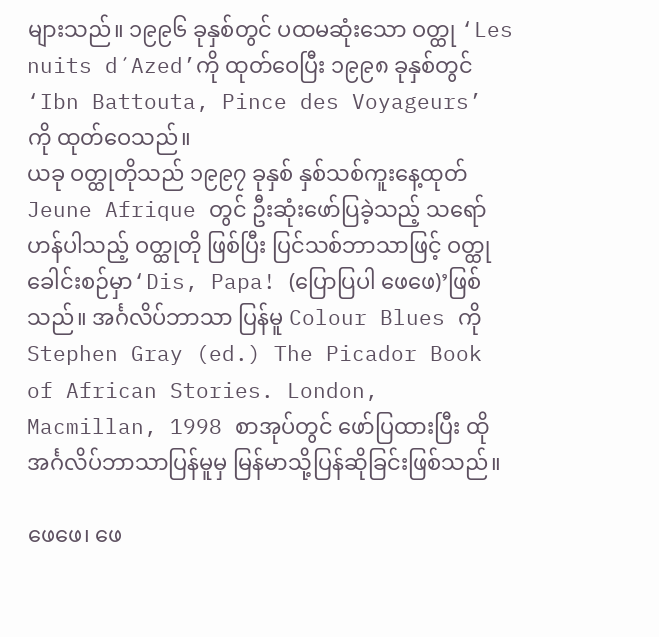များသည်။ ၁၉၉၆ ခုနှစ်တွင် ပထမဆုံးသော ဝတ္ထု ‘Les nuits d´Azed’ကို ထုတ်ဝေပြီး ၁၉၉၈ ခုနှစ်တွင် ‘Ibn Battouta, Pince des Voyageurs’ ကို ထုတ်ဝေသည်။
ယခု ဝတ္ထုတိုသည် ၁၉၉၇ ခုနှစ် နှစ်သစ်ကူးနေ့ထုတ် Jeune Afrique တွင် ဦးဆုံးဖော်ပြခဲ့သည့် သရော်ဟန်ပါသည့် ဝတ္ထုတို ဖြစ်ပြီး ပြင်သစ်ဘာသာဖြင့် ဝတ္ထုခေါင်းစဉ်မှာ‘Dis, Papa! (ပြောပြပါ ဖေဖေ)’ဖြစ်သည်။ အင်္ဂလိပ်ဘာသာ ပြန်မူ Colour Blues ကို Stephen Gray (ed.) The Picador Book of African Stories. London, Macmillan, 1998 စာအုပ်တွင် ဖော်ပြထားပြီး ထိုအင်္ဂလိပ်ဘာသာပြန်မူမှ မြန်မာသို့ပြန်ဆိုခြင်းဖြစ်သည်။

ဖေဖေ၊ ဖေ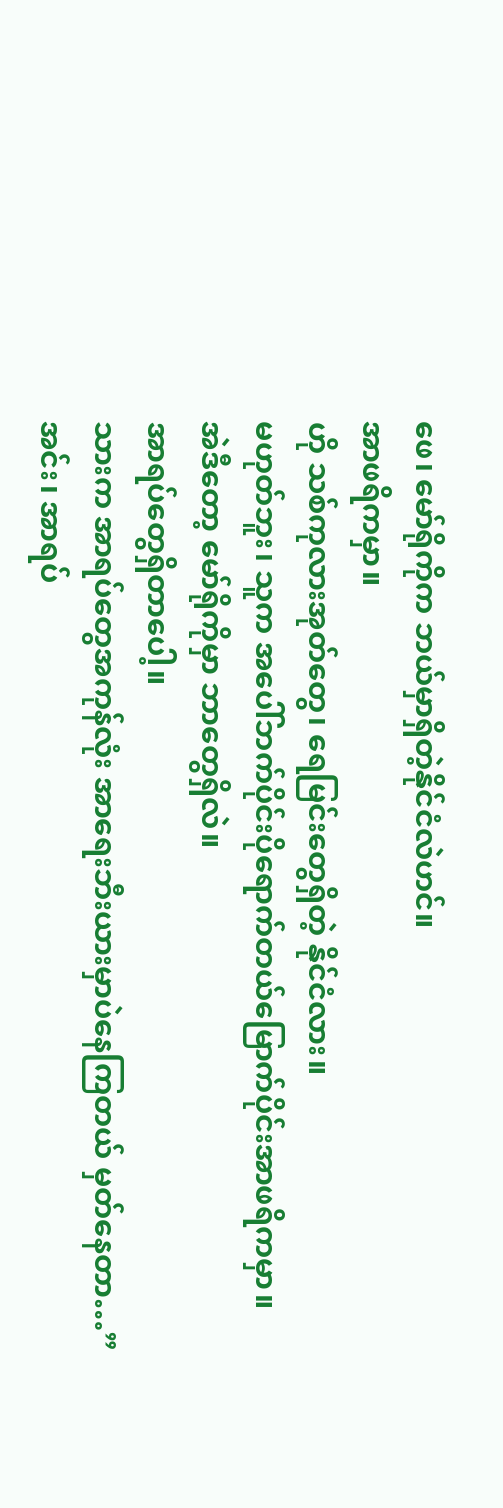ဖေ၊ မော်ရိုကိုက ဘယ်မှာရှိတဲ့နိုင်ငံလဲဟင်။
အာဖရိကမှာ။
ဟို သစ်ကုလားအုတ်တွေ၊ ရေမြင်းတွေရှိတဲ့ နိုင်ငံလား။
မဟုတ်ဘူး၊ သူက အပေါ်ဘက်ပိုင်းပိုရောက်တယ်မြောက်ပိုင်းအာဖရိကမှာ။
အဲဒီတော့ မော်ရိုကိုမှာ ဘာတွေရှိလဲ။
အာရပ်တွေရှိတာပေါ့။
သားက အာရပ်တွေအကုန်လုံး အာရေးဘီးယားမှာပဲနေကြတယ် မှတ်နေတာ…”
အင်း၊ အာရပ်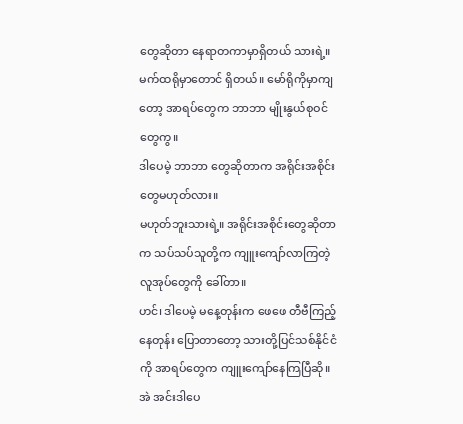တွေဆိုတာ နေရာတကာမှာရှိတယ် သားရဲ့။ မက်ထရိုမှာတောင် ရှိတယ်။ မော်ရိုကိုမှာကျတော့ အာရပ်တွေက ဘာဘာ မျိုးနွယ်စုဝင်တွေကွ။
ဒါပေမဲ့ ဘာဘာ တွေဆိုတာက အရိုင်းအစိုင်းတွေမဟုတ်လား။
မဟုတ်ဘူးသားရဲ့။ အရိုင်းအစိုင်းတွေဆိုတာက သပ်သပ်သူတို့က ကျူးကျော်လာကြတဲ့ လူအုပ်တွေကို ခေါ်တာ။
ဟင်၊ ဒါပေမဲ့ မနေ့တုန်းက ဖေဖေ တီဗီကြည့်နေတုန်း ပြောတာတော့ သားတို့ပြင်သစ်နိုင်ငံကို အာရပ်တွေက ကျူးကျော်နေကြပြီဆို။
အဲ အင်းဒါပေ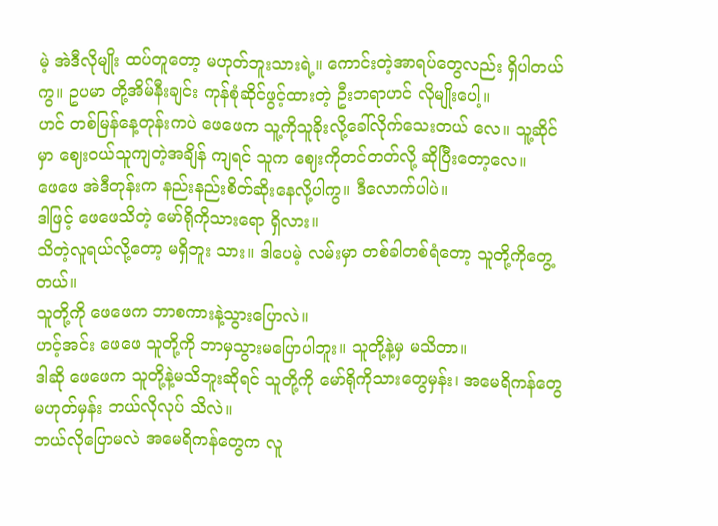မဲ့ အဲဒီလိုမျိုး ထပ်တူတော့ မဟုတ်ဘူးသားရဲ့။ ကောင်းတဲ့အာရပ်တွေလည်း ရှိပါတယ်ကွ။ ဥပမာ တို့အိမ်နီးချင်း ကုန်စုံဆိုင်ဖွင့်ထားတဲ့ ဦးဘရာဟင် လိုမျိုးပေါ့။
ဟင် တစ်မြန်နေ့တုန်းကပဲ ဖေဖေက သူ့ကိုသူခိုးလို့ခေါ်လိုက်သေးတယ် လေ။ သူ့ဆိုင်မှာ ဈေးဝယ်သူကျတဲ့အချိန် ကျရင် သူက ဈေးကိုတင်တတ်လို့ ဆိုပြီးတော့လေ။
ဖေဖေ အဲဒီတုန်းက နည်းနည်းစိတ်ဆိုးနေလို့ပါကွ။ ဒီလောက်ပါပဲ။
ဒါဖြင့် ဖေဖေသိတဲ့ မော်ရိုကိုသားရော ရှိလား။
သိတဲ့လူရယ်လို့တော့ မရှိဘူး သား။ ဒါပေမဲ့ လမ်းမှာ တစ်ခါတစ်ရံတော့ သူတို့ကိုတွေ့တယ်။
သူတို့ကို ဖေဖေက ဘာစကားနဲ့သွားပြောလဲ။
ဟင့်အင်း ဖေဖေ သူတို့ကို ဘာမှသွားမပြောပါဘူး။ သူတို့နဲ့မှ မသိတာ။
ဒါဆို ဖေဖေက သူတို့နဲ့မသိဘူးဆိုရင် သူတို့ကို မော်ရိုကိုသားတွေမှန်း၊ အမေရိကန်တွေမဟုတ်မှန်း ဘယ်လိုလုပ် သိလဲ။
ဘယ်လိုပြောမလဲ အမေရိကန်တွေက လူ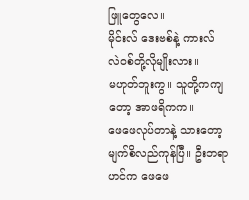ဖြူတွေလေ။
မိုင်းလ် ဒေးဗစ်နဲ့ ကားလ် လဲဝစ်တို့လိုမျိုးလား။
မဟုတ်ဘူးကွ။ သူတို့ကကျတော့ အာဖရိကက။
ဖေဖေလုပ်တာနဲ့ သားတော့မျက်စိလည်ကုန်ပြီ။ ဦးဘရာဟင်က ဖေဖေ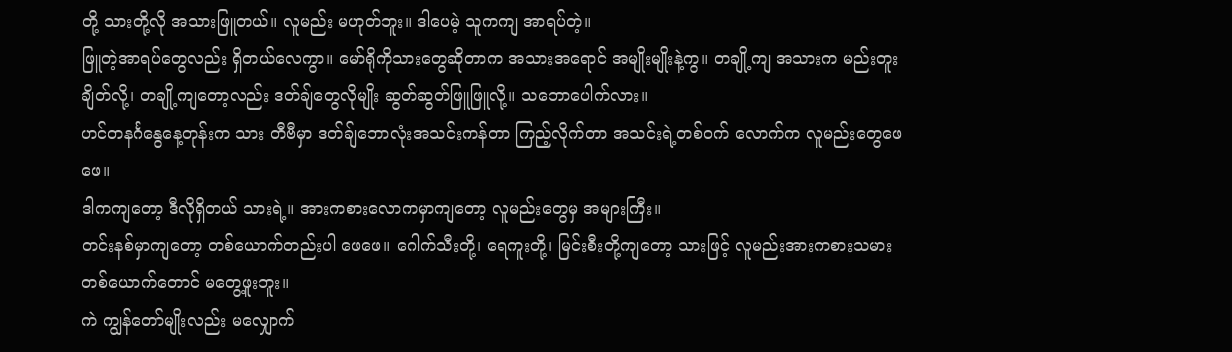တို့ သားတို့လို အသားဖြူတယ်။ လူမည်း မဟုတ်ဘူး။ ဒါပေမဲ့ သူကကျ အာရပ်တဲ့။
ဖြူတဲ့အာရပ်တွေလည်း ရှိတယ်လေကွာ။ မော်ရိုကိုသားတွေဆိုတာက အသားအရောင် အမျိုးမျိုးနဲ့ကွ။ တချို့ကျ အသားက မည်းတူးချိတ်လို့၊ တချို့ကျတော့လည်း ဒတ်ချ်တွေလိုမျိုး ဆွတ်ဆွတ်ဖြူဖြူလို့။ သဘောပေါက်လား။
ဟင်တနင်္ဂနွေနေ့တုန်းက သား တီဗီမှာ ဒတ်ချ်ဘောလုံးအသင်းကန်တာ ကြည့်လိုက်တာ အသင်းရဲ့တစ်ဝက် လောက်က လူမည်းတွေဖေဖေ။
ဒါကကျတော့ ဒီလိုရှိတယ် သားရဲ့။ အားကစားလောကမှာကျတော့ လူမည်းတွေမှ အများကြီး။
တင်းနစ်မှာကျတော့ တစ်ယောက်တည်းပါ ဖေဖေ။ ဂေါက်သီးတို့၊ ရေကူးတို့၊ မြင်းစီးတို့ကျတော့ သားဖြင့် လူမည်းအားကစားသမား တစ်ယောက်တောင် မတွေ့ဖူးဘူး။
ကဲ ကျွန်တော်မျိုးလည်း မလျှောက်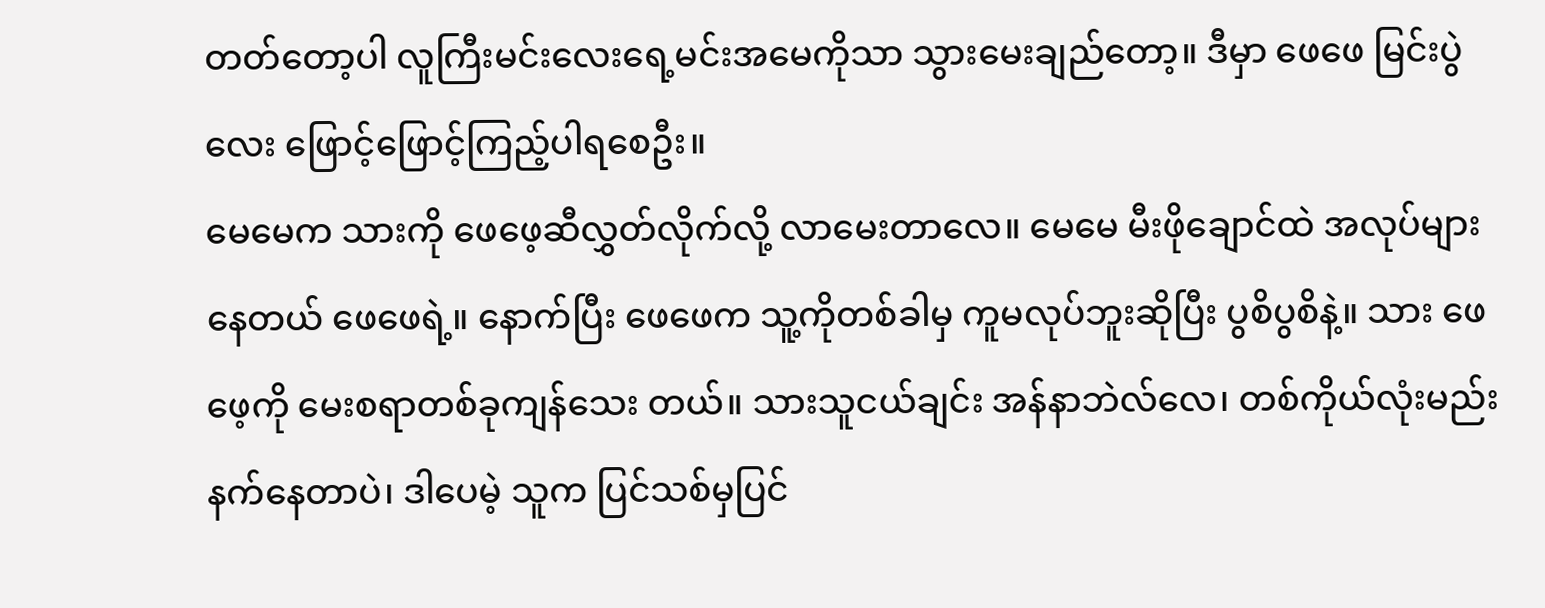တတ်တော့ပါ လူကြီးမင်းလေးရေ့မင်းအမေကိုသာ သွားမေးချည်တော့။ ဒီမှာ ဖေဖေ မြင်းပွဲလေး ဖြောင့်ဖြောင့်ကြည့်ပါရစေဦး။
မေမေက သားကို ဖေဖေ့ဆီလွှတ်လိုက်လို့ လာမေးတာလေ။ မေမေ မီးဖိုချောင်ထဲ အလုပ်များနေတယ် ဖေဖေရဲ့။ နောက်ပြီး ဖေဖေက သူ့ကိုတစ်ခါမှ ကူမလုပ်ဘူးဆိုပြီး ပွစိပွစိနဲ့။ သား ဖေဖေ့ကို မေးစရာတစ်ခုကျန်သေး တယ်။ သားသူငယ်ချင်း အန်နာဘဲလ်လေ၊ တစ်ကိုယ်လုံးမည်းနက်နေတာပဲ၊ ဒါပေမဲ့ သူက ပြင်သစ်မှပြင်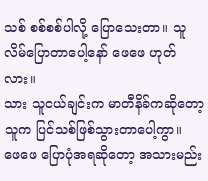သစ် စစ်စစ်ပါလို့ ပြောသေးတာ။ သူ လိမ်ပြောတာပေါ့နော် ဖေဖေ ဟုတ်လား။
သား သူငယ်ချင်းက မာတီနိခ်ကဆိုတော့ သူက ပြင်သစ်ဖြစ်သွားတာပေါ့ကွာ။
ဖေဖေ ပြောပုံအရဆိုတော့ အသားမည်း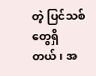တဲ့ ပြင်သစ်တွေရှိတယ်၊ အ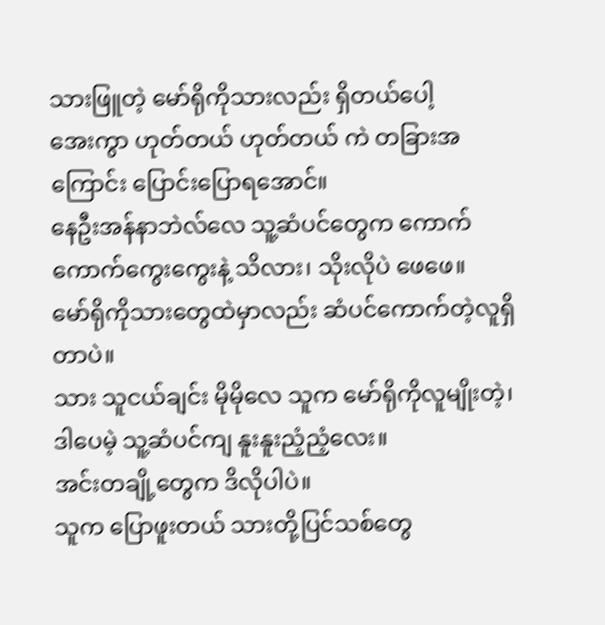သားဖြူတဲ့ မော်ရိုကိုသားလည်း ရှိတယ်ပေါ့
အေးကွာ ဟုတ်တယ် ဟုတ်တယ် ကဲ တခြားအကြောင်း ပြောင်းပြောရအောင်။
နေဦးအန်နာဘဲလ်လေ သူ့ဆံပင်တွေက ကောက်ကောက်ကွေးကွေးနဲ့ သိလား၊ သိုးလိုပဲ ဖေဖေ။
မော်ရိုကိုသားတွေထဲမှာလည်း ဆံပင်ကောက်တဲ့လူရှိတာပဲ။
သား သူငယ်ချင်း မိုမိုလေ သူက မော်ရိုကိုလူမျိုးတဲ့၊ ဒါပေမဲ့ သူ့ဆံပင်ကျ နူးနူးညံ့ညံ့လေး။
အင်းတချို့တွေက ဒိလိုပါပဲ။
သူက ပြောဖူးတယ် သားတို့ပြင်သစ်တွေ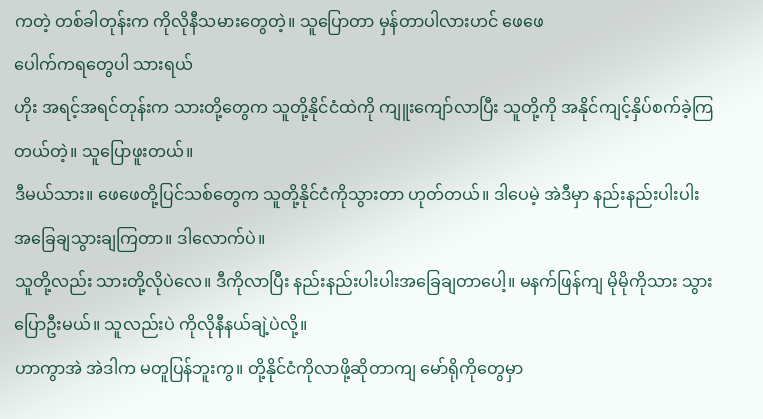ကတဲ့ တစ်ခါတုန်းက ကိုလိုနီသမားတွေတဲ့။ သူပြောတာ မှန်တာပါလားဟင် ဖေဖေ
ပေါက်ကရတွေပါ သားရယ်
ဟိုး အရင့်အရင်တုန်းက သားတို့တွေက သူတို့နိုင်ငံထဲကို ကျူးကျော်လာပြီး သူတို့ကို အနိုင်ကျင့်နှိပ်စက်ခဲ့ကြ တယ်တဲ့။ သူပြောဖူးတယ်။
ဒီမယ်သား။ ဖေဖေတို့ပြင်သစ်တွေက သူတို့နိုင်ငံကိုသွားတာ ဟုတ်တယ်။ ဒါပေမဲ့ အဲဒီမှာ နည်းနည်းပါးပါး အခြေချသွားချကြတာ။ ဒါလောက်ပဲ။
သူတို့လည်း သားတို့လိုပဲလေ။ ဒီကိုလာပြီး နည်းနည်းပါးပါးအခြေချတာပေါ့။ မနက်ဖြန်ကျ မိုမိုကိုသား သွားပြောဦးမယ်။ သူလည်းပဲ ကိုလိုနီနယ်ချဲ့ပဲလို့။
ဟာကွာအဲ အဲဒါက မတူပြန်ဘူးကွ။ တို့နိုင်ငံကိုလာဖို့ဆိုတာကျ မော်ရိုကိုတွေမှာ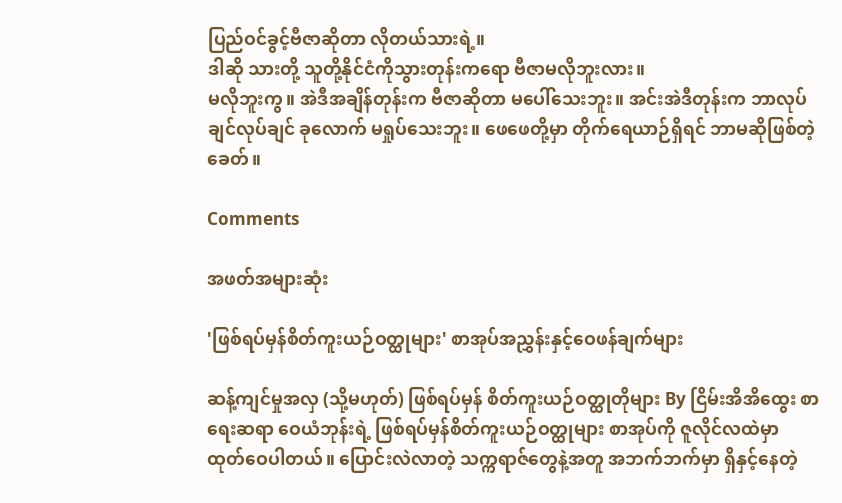ပြည်ဝင်ခွင့်ဗီဇာဆိုတာ လိုတယ်သားရဲ့။
ဒါဆို သားတို့ သူတို့နိုင်ငံကိုသွားတုန်းကရော ဗီဇာမလိုဘူးလား။
မလိုဘူးကွ။ အဲဒီအချိန်တုန်းက ဗီဇာဆိုတာ မပေါ်သေးဘူး။ အင်းအဲဒီတုန်းက ဘာလုပ်ချင်လုပ်ချင် ခုလောက် မရှုပ်သေးဘူး။ ဖေဖေတို့မှာ တိုက်ရေယာဉ်ရှိရင် ဘာမဆိုဖြစ်တဲ့ခေတ်။

Comments

အဖတ်အများဆုံး

'ဖြစ်ရပ်မှန်စိတ်ကူးယဉ်ဝတ္ထုများ' စာအုပ်အညွှန်းနှင့်ဝေဖန်ချက်များ

ဆန့်ကျင်မှုအလှ (သို့မဟုတ်) ဖြစ်ရပ်မှန် စိတ်ကူးယဉ်ဝတ္ထုတိုများ By ငြိမ်းအိအိထွေး စာရေးဆရာ ဝေယံဘုန်းရဲ့ ဖြစ်ရပ်မှန်စိတ်ကူးယဉ်ဝတ္ထုများ စာအုပ်ကို ဇူလိုင်လထဲမှာ ထုတ်ဝေပါတယ်။ ပြောင်းလဲလာတဲ့ သက္ကရာဇ်တွေနဲ့အတူ အဘက်ဘက်မှာ ရှိနှင့်နေတဲ့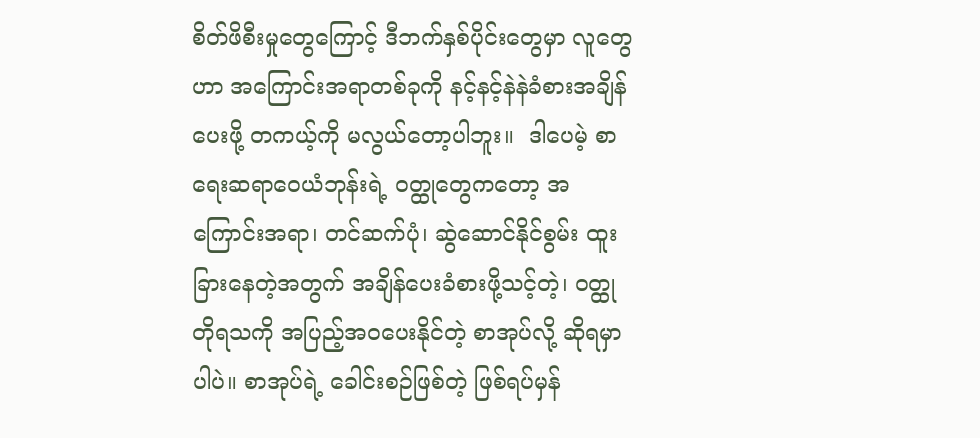စိတ်ဖိစီးမှုတွေကြောင့် ဒီဘက်နှစ်ပိုင်းတွေမှာ လူတွေဟာ အကြောင်းအရာတစ်ခုကို နင့်နင့်နဲနဲခံစားအချိန်ပေးဖို့ တကယ့်ကို မလွယ်တော့ပါဘူး။  ဒါပေမဲ့ စာရေးဆရာဝေယံဘုန်းရဲ့ ဝတ္ထုတွေကတော့ အကြောင်းအရာ၊ တင်ဆက်ပုံ၊ ဆွဲဆောင်နိုင်စွမ်း ထူးခြားနေတဲ့အတွက် အချိန်ပေးခံစားဖို့သင့်တဲ့၊ ဝတ္ထုတိုရသကို အပြည့်အဝပေးနိုင်တဲ့ စာအုပ်လို့ ဆိုရမှာပါပဲ။ စာအုပ်ရဲ့ ခေါင်းစဉ်ဖြစ်တဲ့ ဖြစ်ရပ်မှန်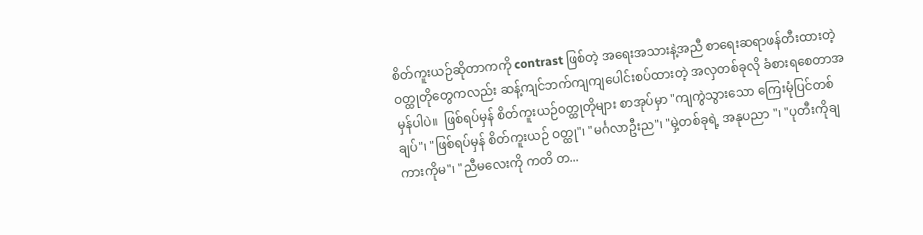စိတ်ကူးယဉ်ဆိုတာကကို contrast ဖြစ်တဲ့ အရေးအသားနဲ့အညီ စာရေးဆရာဖန်တီးထားတဲ့ ဝတ္ထုတိုတွေကလည်း ဆန့်ကျင်ဘက်ကျကျပေါင်းစပ်ထားတဲ့ အလှတစ်ခုလို ခံစားရစေတာအမှန်ပါပဲ။  ဖြစ်ရပ်မှန် စိတ်ကူးယဉ်ဝတ္ထုတိုများ စာအုပ်မှာ "ကျကွဲသွားသော ကြေးမုံပြင်တစ်ချပ်"၊ "ဖြစ်ရပ်မှန် စိတ်ကူးယဉ် ဝတ္ထု"၊ "မင်္ဂလာဦးည"၊ "မှဲ့တစ်ခုရဲ့ အနုပညာ "၊ "ပုတီးကိုချ ကားကိုမ"၊ "ညီမလေးကို ကတိ တ...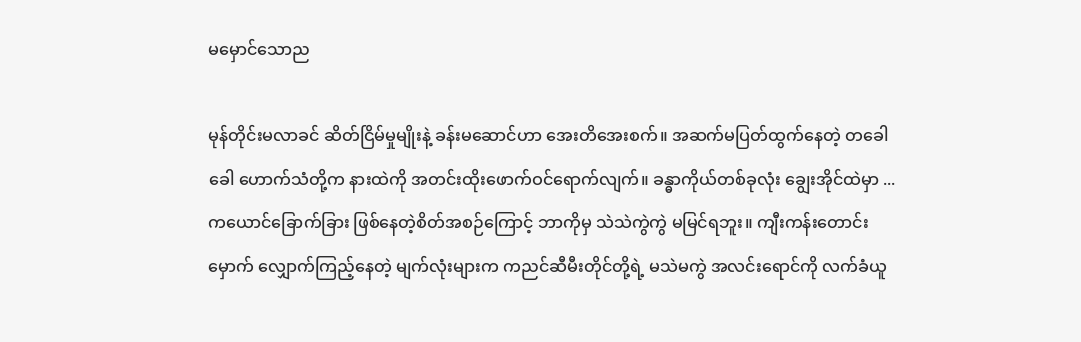မမှောင်သောည

မုန်တိုင်းမလာခင် ဆိတ်ငြိမ်မှုမျိုးနဲ့ ခန်းမဆောင်ဟာ အေးတိအေးစက်။ အဆက်မပြတ်ထွက်နေတဲ့ တခေါခေါ ဟောက်သံတို့က နားထဲကို အတင်းထိုးဖောက်ဝင်ရောက်လျက်။ ခန္ဓာကိုယ်တစ်ခုလုံး ချွေးအိုင်ထဲမှာ ...   ကယောင်ခြောက်ခြား ဖြစ်နေတဲ့စိတ်အစဉ်ကြောင့် ဘာကိုမှ သဲသဲကွဲကွဲ မမြင်ရဘူး။ ကျီးကန်းတောင်းမှောက် လျှောက်ကြည့်နေတဲ့ မျက်လုံးများက ကညင်ဆီမီးတိုင်တို့ရဲ့ မသဲမကွဲ အလင်းရောင်ကို လက်ခံယူ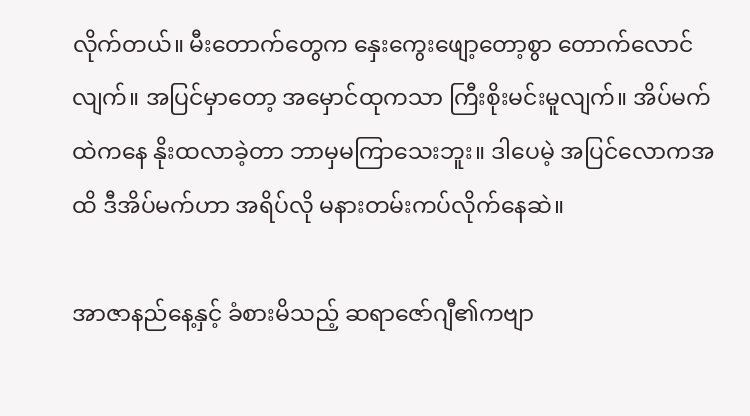လိုက်တယ်။ မီးတောက်တွေက နှေးကွေးဖျော့တော့စွာ တောက်လောင်လျက်။ အပြင်မှာတော့ အမှောင်ထုကသာ ကြီးစိုးမင်းမူလျက်။ အိပ်မက်ထဲကနေ နိုးထလာခဲ့တာ ဘာမှမကြာသေးဘူး။ ဒါပေမဲ့ အပြင်လောကအထိ ဒီအိပ်မက်ဟာ အရိပ်လို မနားတမ်းကပ်လိုက်နေဆဲ။

အာဇာနည်နေ့နှင့် ခံစားမိသည့် ဆရာဇော်ဂျီ၏ကဗျာ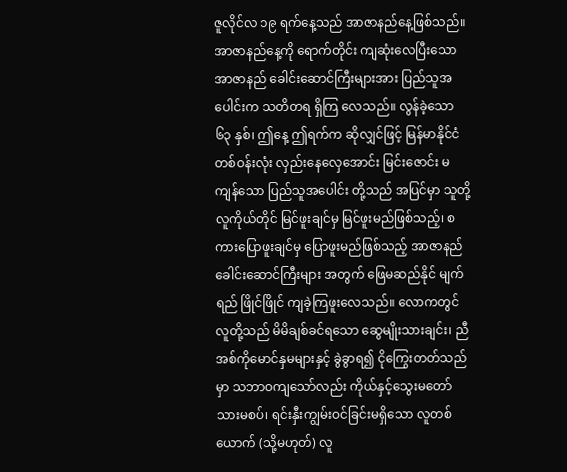ဇူလိုင်လ ၁၉ ရက်နေ့သည် အာဇာနည်နေ့ဖြစ်သည်။ အာဇာနည်နေ့ကို ရောက်တိုင်း ကျဆုံးလေပြီးသော အာဇာနည် ခေါင်းဆောင်ကြီးများအား ပြည်သူအပေါင်းက သတိတရ ရှိကြ လေသည်။ လွန်ခဲ့သော ၆၃ နှစ်၊ ဤနေ့ ဤရက်က ဆိုလျှင်ဖြင့် မြန်မာနိုင်ငံ တစ်ဝန်းလုံး လှည်းနေလှေအောင်း မြင်းဇောင်း မကျန်သော ပြည်သူအပေါင်း တို့သည် အပြင်မှာ သူတို့ လူကိုယ်တိုင် မြင်ဖူးချင်မှ မြင်ဖူးမည်ဖြစ်သည့်၊ စကားပြောဖူးချင်မှ ပြောဖူးမည်ဖြစ်သည့် အာဇာနည် ခေါင်းဆောင်ကြီးများ အတွက် ဖြေမဆည်နိုင် မျက်ရည် ဖြိုင်ဖြိုင် ကျခဲ့ကြဖူးလေသည်။ လောကတွင် လူတို့သည် မိမိချစ်ခင်ရသော ဆွေမျိုးသားချင်း၊ ညီအစ်ကိုမောင်နှမများနှင့် ခွဲခွာရ၍ ငိုကြွေးတတ်သည်မှာ သဘာဝကျသော်လည်း ကိုယ်နှင့်သွေးမတော် သားမစပ်၊ ရင်းနှီးကျွမ်းဝင်ခြင်းမရှိသော လူတစ်ယောက် (သို့မဟုတ်) လူ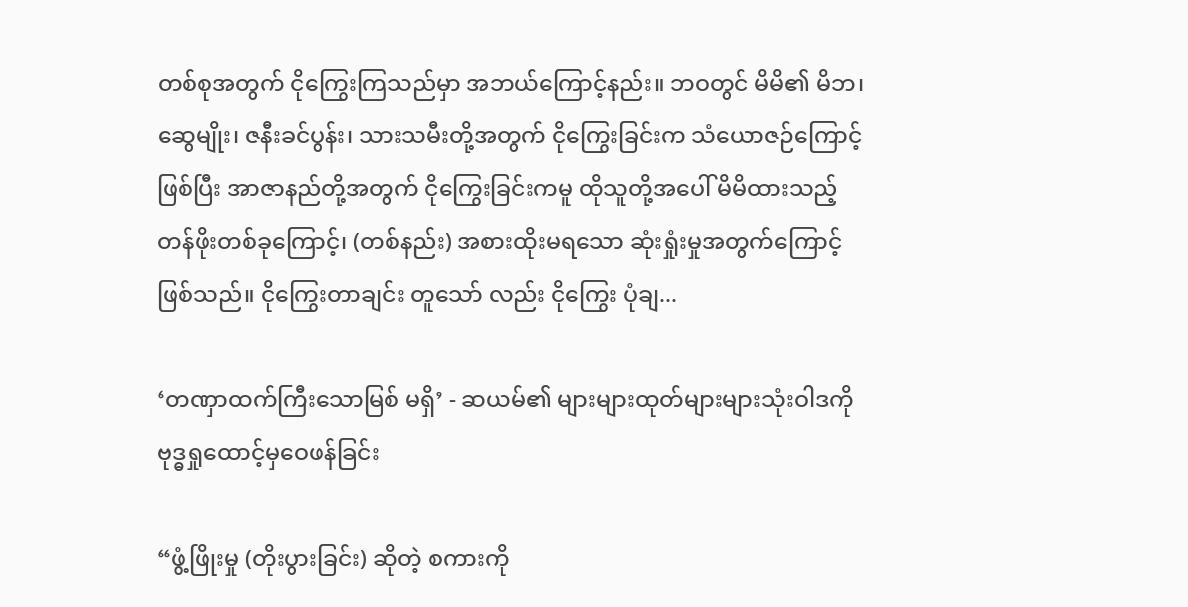တစ်စုအတွက် ငိုကြွေးကြသည်မှာ အဘယ်ကြောင့်နည်း။ ဘဝတွင် မိမိ၏ မိဘ၊ ဆွေမျိုး၊ ဇနီးခင်ပွန်း၊ သားသမီးတို့အတွက် ငိုကြွေးခြင်းက သံယောဇဉ်ကြောင့် ဖြစ်ပြီး အာဇာနည်တို့အတွက် ငိုကြွေးခြင်းကမူ ထိုသူတို့အပေါ် မိမိထားသည့် တန်ဖိုးတစ်ခုကြောင့်၊ (တစ်နည်း) အစားထိုးမရသော ဆုံးရှုံးမှုအတွက်ကြောင့် ဖြစ်သည်။ ငိုကြွေးတာချင်း တူသော် လည်း ငိုကြွေး ပုံချ...

‘တဏှာထက်ကြီးသောမြစ် မရှိ’ - ဆယမ်၏ များများထုတ်များများသုံးဝါဒကို ဗုဒ္ဓရှုထောင့်မှဝေဖန်ခြင်း

“ဖွံ့ဖြိုးမှု (တိုးပွားခြင်း) ဆိုတဲ့ စကားကို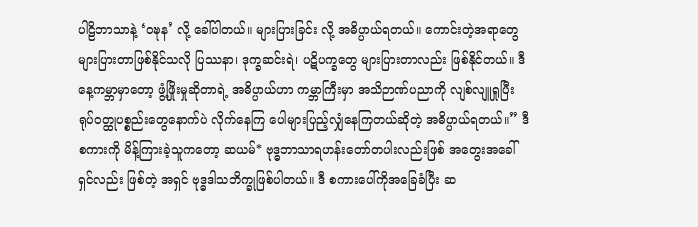ပါဠိဘာသာနဲ့ ‘ဝဍ္ဎန’ လို့ ခေါ်ပါတယ်။ များပြားခြင်း လို့ အဓိပ္ပာယ်ရတယ်။ ကောင်းတဲ့အရာတွေ များပြားတာဖြစ်နိုင်သလို ပြဿနာ၊ ဒုက္ခဆင်းရဲ၊ ပဋိပက္ခတွေ များပြားတာလည်း ဖြစ်နိုင်တယ်။ ဒီနေ့ကမ္ဘာမှာတော့ ဖွံ့ဖြိုးမှုဆိုတာရဲ့ အဓိပ္ပာယ်ဟာ ကမ္ဘာကြီးမှာ အသိဉာဏ်ပညာကို လျစ်လျူရှုပြီး ရုပ်ဝတ္ထုပစ္စည်းတွေနောက်ပဲ လိုက်နေကြ ပေါများပြည့်လျှံနေကြတယ်ဆိုတဲ့ အဓိပ္ပာယ်ရတယ်။” ဒီ စကားကို မိန့်ကြားခဲ့သူကတော့ ဆယမ်* ဗုဒ္ဓဘာသာရဟန်းတော်တပါးလည်းဖြစ် အတွေးအခေါ်ရှင်လည်း ဖြစ်တဲ့ အရှင် ဗုဒ္ဓဒါသဘိက္ခုဖြစ်ပါတယ်။ ဒီ စကားပေါ်ကိုအခြေခံပြီး ဆ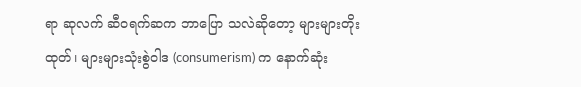ရာ ဆုလက် ဆီဝရက်ဆက ဘာပြော သလဲဆိုတော့ များများတိုးထုတ်၊ များများသုံးစွဲဝါဒ (consumerism) က နောက်ဆုံး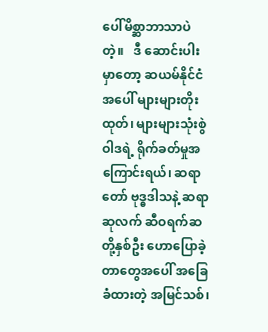ပေါ်မိစ္ဆာဘာသာပဲတဲ့။   ဒီ ဆောင်းပါးမှာတော့ ဆယမ်နိုင်ငံအပေါ် များများတိုးထုတ်၊ များများသုံးစွဲဝါဒရဲ့ ရိုက်ခတ်မှုအကြောင်းရယ်၊ ဆရာတော် ဗုဒ္ဓဒါသနဲ့ ဆရာဆုလက် ဆီဝရက်ဆတို့နှစ်ဦး ဟောပြောခဲ့တာတွေအပေါ် အခြေခံထားတဲ့ အမြင်သစ်၊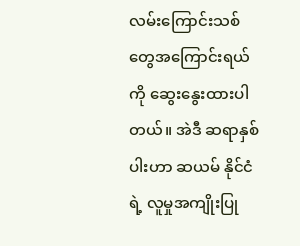လမ်းကြောင်းသစ်တွေအကြောင်းရယ်ကို ဆွေးနွေးထားပါတယ်။ အဲဒီ ဆရာနှစ်ပါးဟာ ဆယမ် နိုင်ငံရဲ့ လူမှုအကျိုးပြု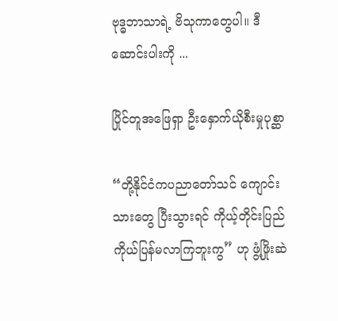ဗုဒ္ဓဘာသာရဲ့ ဗိသုကာတွေပါ။ ဒီ ဆောင်းပါးကို ...

ပြိုင်တူအဖြေရှာ ဦးနှောက်ယိုစီးမှုပုစ္ဆာ

“တို့နိုင်ငံကပညာတော်သင် ကျောင်းသားတွေ ပြီးသွားရင် ကိုယ့်တိုင်းပြည် ကိုယ်ပြန်မလာကြဘူးကွ” ဟု ဖွံ့ဖြိုးဆဲ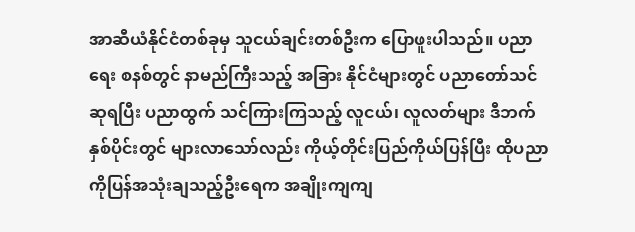အာဆီယံနိုင်ငံတစ်ခုမှ သူငယ်ချင်းတစ်ဦးက ပြောဖူးပါသည်။ ပညာရေး စနစ်တွင် နာမည်ကြီးသည့် အခြား နိုင်ငံများတွင် ပညာတော်သင်ဆုရပြီး ပညာထွက် သင်ကြားကြသည့် လူငယ်၊ လူလတ်များ ဒီဘက်နှစ်ပိုင်းတွင် များလာသော်လည်း ကိုယ့်တိုင်းပြည်ကိုယ်ပြန်ပြီး ထိုပညာကိုပြန်အသုံးချသည့်ဦးရေက အချိုးကျကျ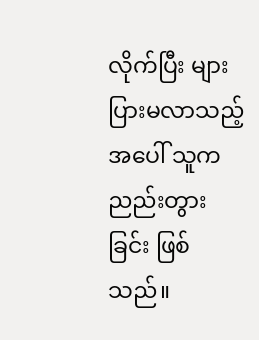လိုက်ပြီး များပြားမလာသည့်အပေါ် သူက ညည်းတွားခြင်း ဖြစ်သည်။